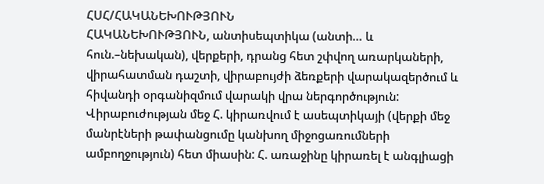ՀՍՀ/ՀԱԿԱՆԵԽՈՒԹՅՈՒՆ
ՀԱԿԱՆԵԽՈՒԹՅՈՒՆ, անտիսեպտիկա (անտի… և հուն.–նեխական), վերքերի, դրանց հետ շփվող առարկաների, վիրահատման դաշտի, վիրաբույժի ձեռքերի վարակազերծում և հիվանդի օրգանիզմում վարակի վրա ներգործություն: Վիրաբուժության մեջ Հ. կիրառվում է ասեպտիկայի (վերքի մեջ մանրէների թափանցումը կանխող միջոցառումների ամբողջություն) հետ միասին: Հ. առաջինը կիրառել է անգլիացի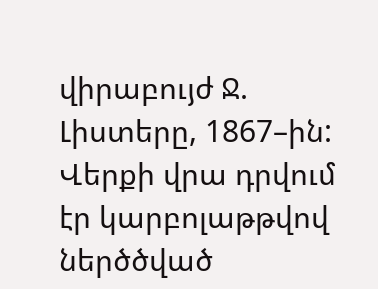վիրաբույժ Ջ. Լիստերը, 1867–ին: Վերքի վրա դրվում էր կարբոլաթթվով ներծծված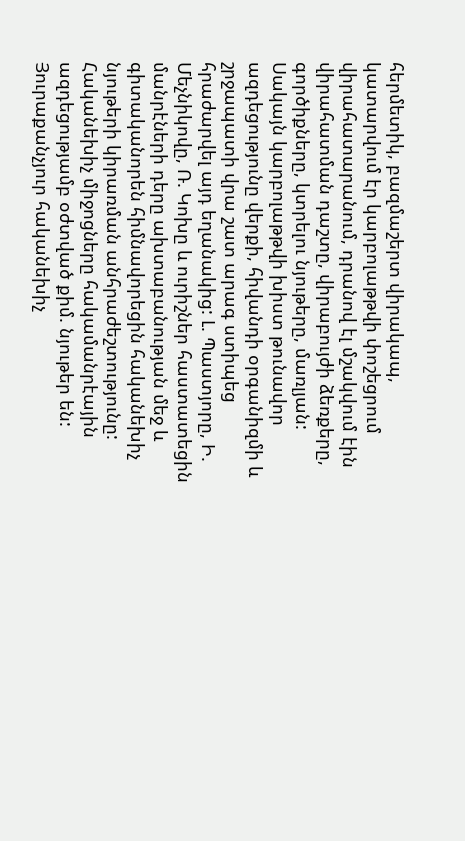հերմետիկ, բազմաշերտ վիրակապ, կատարվում էր կարբոլաթթվի փոշեցրում վիրահատարանում, դրանով էլ մշակվում էին վիրահատման դաշտը, վիրաբույժի ձեռքերը, գործիքները, կտրելու նյութերը, մառլյան: Սակայն կարբոլաթթվի խիստ թունավոր ազդեցությունը վերքի, հիվանդի օրգանիզմի և շրջապատի վրա շատ արագ ստիպեց հրաժարվել այդ եղանակից: Լ. Պաստյորը, Ի. Մեչնիկովը, Ռ. Կոխը և ուրիշներ հաստատեցին մանրէների դերը ախտաբանության մեջ և գիտականորեն հիմնավորեցին հականեխիչ նյութերի կիրառման անհրաժեշտությունը: Հականեխիչ միջոցները հակամանրէային ազդեցությամբ օժտված քիմ. նյութեր են: Յուրաքանչյուր հականեխիչ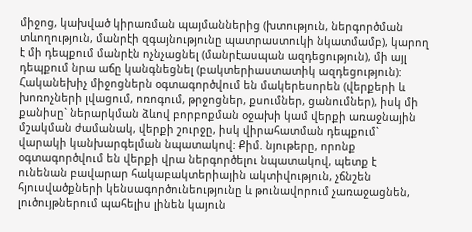միջոց, կախված կիրառման պայմաններից (խտություն, ներգործման տևողություն, մանրէի զգայնությունը պատրաստուկի նկատմամբ), կարող է մի դեպքում մանրէն ոչնչացնել (մանրէասպան ազդեցություն), մի այլ դեպքում նրա աճը կանգնեցնել (բակտերիաստատիկ ազդեցություն): Հականեխիչ միջոցներն օգտագործվում են մակերեսորեն (վերքերի և խոռոչների լվացում, ոռոգում, թրջոցներ, քսումներ, ցանումներ), իսկ մի քանիսը` ներարկման ձևով բորբոքման օջախի կամ վերքի առաջնային մշակման ժամանակ, վերքի շուրջը, իսկ վիրահատման դեպքում` վարակի կանխարգելման նպատակով: Քիմ. նյութերը, որոնք օգտագործվում են վերքի վրա ներգործելու նպատակով, պետք է ունենան բավարար հակաբակտերիային ակտիվություն, չճնշեն հյուսվածքների կենսագործունեությունը և թունավորում չառաջացնեն, լուծույթներում պահելիս լինեն կայուն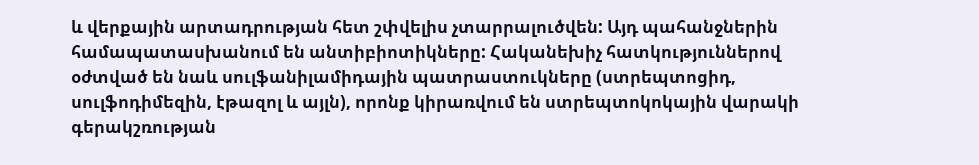և վերքային արտադրության հետ շփվելիս չտարրալուծվեն: Այդ պահանջներին համապատասխանում են անտիբիոտիկները: Հականեխիչ հատկություններով օժտված են նաև սուլֆանիլամիդային պատրաստուկները (ստրեպտոցիդ, սուլֆոդիմեզին, էթազոլ և այլն), որոնք կիրառվում են ստրեպտոկոկային վարակի գերակշռության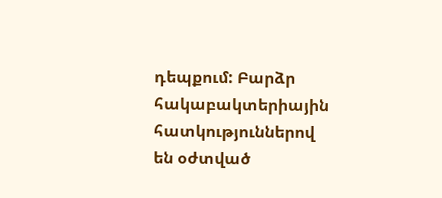դեպքում: Բարձր հակաբակտերիային հատկություններով են օժտված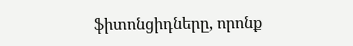ֆիտոնցիդները, որոնք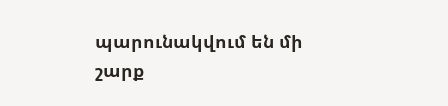պարունակվում են մի շարք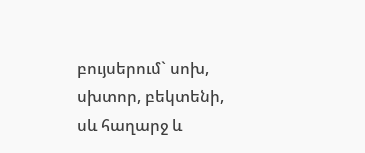բույսերում` սոխ, սխտոր, բեկտենի, սև հաղարջ և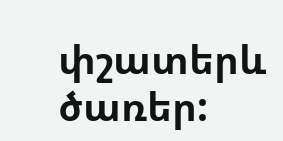փշատերև ծառեր: